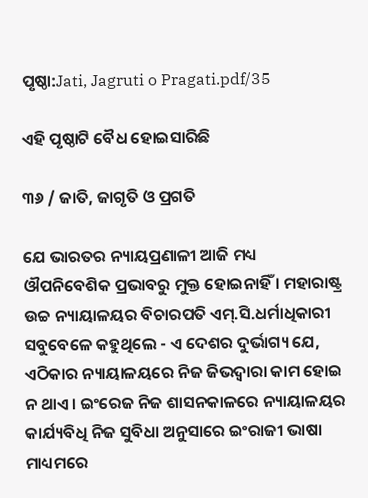ପୃଷ୍ଠା:Jati, Jagruti o Pragati.pdf/35

ଏହି ପୃଷ୍ଠାଟି ବୈଧ ହୋଇସାରିଛି

୩୬ / ଜାତି, ଜାଗୃତି ଓ ପ୍ରଗତି

ଯେ ଭାରତର ନ୍ୟାୟପ୍ରଣାଳୀ ଆଜି ମଧ୍ୟ ଔପନିବେଶିକ ପ୍ରଭାବରୁ ମୁକ୍ତ ହୋଇନାହିଁ । ମହାରାଷ୍ଟ୍ର ଉଚ୍ଚ ନ୍ୟାୟାଳୟର ବିଚାରପତି ଏମ୍.ସି.ଧର୍ମାଧିକାରୀ ସବୁବେଳେ କହୁଥିଲେ - ଏ ଦେଶର ଦୁର୍ଭାଗ୍ୟ ଯେ, ଏଠିକାର ନ୍ୟାୟାଳୟରେ ନିଜ ଜିଭଦ୍ୱାରା କାମ ହୋଇ ନ ଥାଏ । ଇଂରେଜ ନିଜ ଶାସନକାଳରେ ନ୍ୟାୟାଳୟର କାର୍ଯ୍ୟବିଧି ନିଜ ସୁବିଧା ଅନୁସାରେ ଇଂରାଜୀ ଭାଷା ମାଧ୍ୟମରେ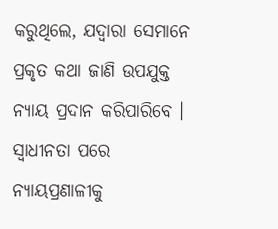କରୁଥିଲେ, ଯଦ୍ୱାରା ସେମାନେ ପ୍ରକୃତ କଥା ଜାଣି ଉପଯୁକ୍ତ ନ୍ୟାୟ ପ୍ରଦାନ କରିପାରିବେ । ସ୍ୱାଧୀନତା ପରେ ନ୍ୟାୟପ୍ରଣାଳୀକୁ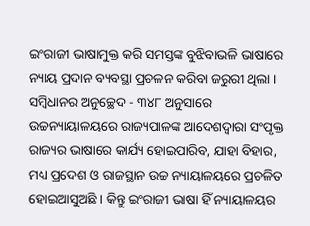ଇଂରାଜୀ ଭାଷାମୁକ୍ତ କରି ସମସ୍ତଙ୍କ ବୁଝିବାଭଳି ଭାଷାରେ ନ୍ୟାୟ ପ୍ରଦାନ ବ୍ୟବସ୍ଥା ପ୍ରଚଳନ କରିବା ଜରୁରୀ ଥିଲା । ସମ୍ବିଧାନର ଅନୁଚ୍ଛେଦ - ୩୪୮ ଅନୁସାରେ ଉଚ୍ଚନ୍ୟାୟାଳୟରେ ରାଜ୍ୟପାଳଙ୍କ ଆଦେଶଦ୍ୱାରା ସଂପୃକ୍ତ ରାଜ୍ୟର ଭାଷାରେ କାର୍ଯ୍ୟ ହୋଇପାରିବ, ଯାହା ବିହାର, ମଧ୍ୟ ପ୍ରଦେଶ ଓ ରାଜସ୍ଥାନ ଉଚ୍ଚ ନ୍ୟାୟାଳୟରେ ପ୍ରଚଳିତ ହୋଇଆସୁଅଛି । କିନ୍ତୁ ଇଂରାଜୀ ଭାଷା ହିଁ ନ୍ୟାୟାଳୟର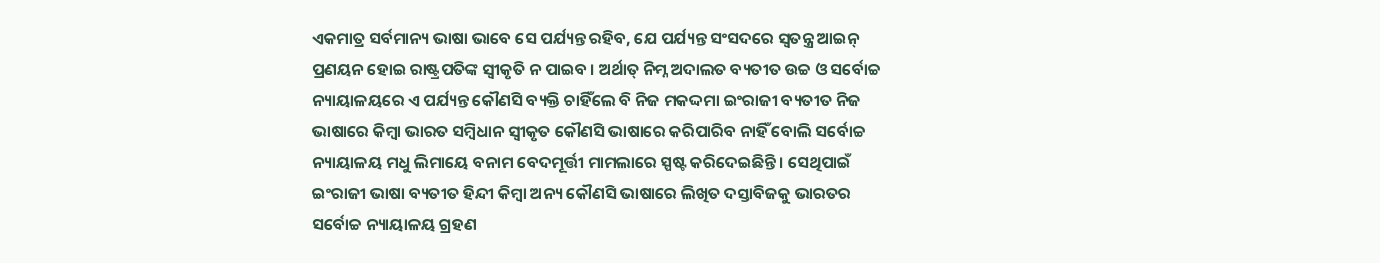ଏକମାତ୍ର ସର୍ବମାନ୍ୟ ଭାଷା ଭାବେ ସେ ପର୍ଯ୍ୟନ୍ତ ରହିବ, ଯେ ପର୍ଯ୍ୟନ୍ତ ସଂସଦରେ ସ୍ୱତନ୍ତ୍ର ଆଇନ୍ ପ୍ରଣୟନ ହୋଇ ରାଷ୍ଟ୍ରପତିଙ୍କ ସ୍ୱୀକୃତି ନ ପାଇବ । ଅର୍ଥାତ୍ ନିମ୍ନ ଅଦାଲତ ବ୍ୟତୀତ ଉଚ୍ଚ ଓ ସର୍ବୋଚ୍ଚ ନ୍ୟାୟାଳୟରେ ଏ ପର୍ଯ୍ୟନ୍ତ କୌଣସି ବ୍ୟକ୍ତି ଚାହିଁଲେ ବି ନିଜ ମକଦ୍ଦମା ଇଂରାଜୀ ବ୍ୟତୀତ ନିଜ ଭାଷାରେ କିମ୍ବା ଭାରତ ସମ୍ବିଧାନ ସ୍ୱୀକୃତ କୌଣସି ଭାଷାରେ କରିପାରିବ ନାହିଁ ବୋଲି ସର୍ବୋଚ୍ଚ ନ୍ୟାୟାଳୟ ମଧୁ ଲିମାୟେ ବନାମ ବେଦମୂର୍ତ୍ତୀ ମାମଲାରେ ସ୍ପଷ୍ଟ କରିଦେଇଛିନ୍ତି । ସେଥିପାଇଁ ଇଂରାଜୀ ଭାଷା ବ୍ୟତୀତ ହିନ୍ଦୀ କିମ୍ବା ଅନ୍ୟ କୌଣସି ଭାଷାରେ ଲିଖିତ ଦସ୍ତାବିଜକୁ ଭାରତର ସର୍ବୋଚ୍ଚ ନ୍ୟାୟାଳୟ ଗ୍ରହଣ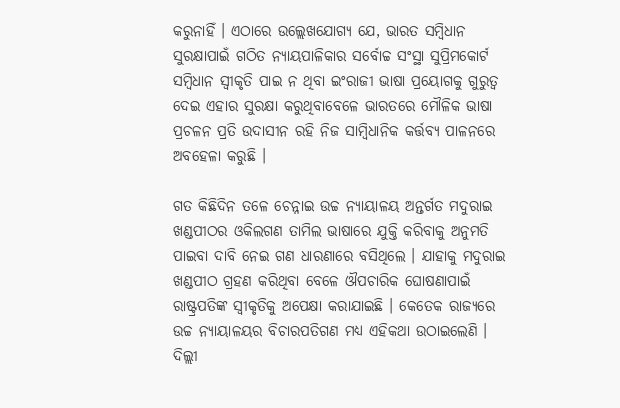କରୁନାହିଁ । ଏଠାରେ ଉଲ୍ଲେଖଯୋଗ୍ୟ ଯେ, ଭାରତ ସମ୍ବିଧାନ ସୁରକ୍ଷାପାଇଁ ଗଠିତ ନ୍ୟାୟପାଳିକାର ସର୍ବୋଚ୍ଚ ସଂସ୍ଥା ସୁପ୍ରିମକୋର୍ଟ ସମ୍ବିଧାନ ସ୍ୱୀକୃତି ପାଇ ନ ଥିବା ଇଂରାଜୀ ଭାଷା ପ୍ରୟୋଗକୁ ଗୁରୁତ୍ୱ ଦେଇ ଏହାର ସୁରକ୍ଷା କରୁଥିବାବେଳେ ଭାରତରେ ମୌଳିକ ଭାଷା ପ୍ରଚଳନ ପ୍ରତି ଉଦାସୀନ ରହି ନିଜ ସାମ୍ବିଧାନିକ କର୍ତ୍ତବ୍ୟ ପାଳନରେ ଅବହେଳା କରୁଛି ।

ଗତ କିଛିଦିନ ତଳେ ଚେନ୍ନାଇ ଉଚ୍ଚ ନ୍ୟାୟାଳୟ ଅନ୍ତର୍ଗତ ମଦୁରାଇ ଖଣ୍ଡପୀଠର ଓକିଲଗଣ ତାମିଲ ଭାଷାରେ ଯୁକ୍ତି କରିବାକୁ ଅନୁମତି ପାଇବା ଦାବି ନେଇ ଗଣ ଧାରଣାରେ ବସିଥିଲେ । ଯାହାକୁ ମଦୁରାଇ ଖଣ୍ଡପୀଠ ଗ୍ରହଣ କରିଥିବା ବେଳେ ଔପଚାରିକ ଘୋଷଣାପାଇଁ ରାଷ୍ଟ୍ରପତିଙ୍କ ସ୍ୱୀକୃତିକୁ ଅପେକ୍ଷା କରାଯାଇଛି । କେତେକ ରାଜ୍ୟରେ ଉଚ୍ଚ ନ୍ୟାୟାଳୟର ବିଚାରପତିଗଣ ମଧ୍ୟ ଏହିକଥା ଉଠାଇଲେଣି । ଦିଲ୍ଲୀ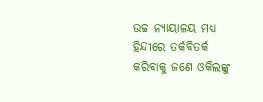ଉଚ୍ଚ ନ୍ୟାୟାଳୟ ମଧ୍ୟ ହିନ୍ଦୀରେ ତର୍କବିତର୍କ କରିବାକୁ ଜଣେ ଓକିଲଙ୍କୁ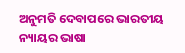ଅନୁମତି ଦେବାପରେ ଭାରତୀୟ ନ୍ୟାୟର ଭାଷା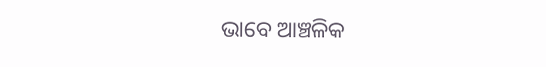ଭାବେ ଆଞ୍ଚଳିକ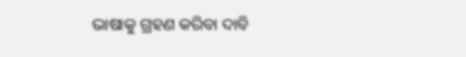ଭାଷାକୁ ଗ୍ରହଣ କରିବା ଦାବି